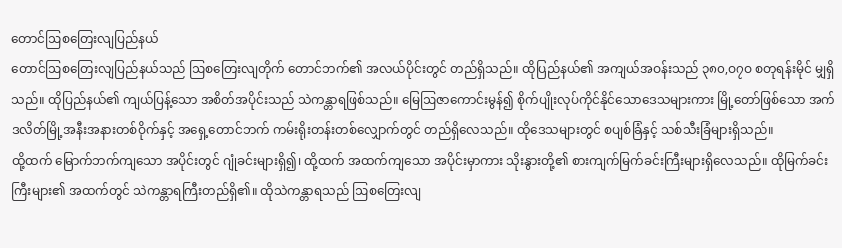တောင်ဩစတြေးလျပြည်နယ်
တောင်ဩစတြေးလျပြည်နယ်သည် ဩစတြေးလျတိုက် တောင်ဘက်၏ အလယ်ပိုင်းတွင် တည်ရှိသည်။ ထိုပြည်နယ်၏ အကျယ်အဝန်းသည် ၃၈၀,ဝ၇ဝ စတုရန်းမိုင် မျှရှိသည်။ ထိုပြည်နယ်၏ ကျယ်ပြန့်သော အစိတ်အပိုင်းသည် သဲကန္တာရဖြစ်သည်။ မြေဩဇာကောင်းမွန်၍ စိုက်ပျိုးလုပ်ကိုင်နိုင်သောဒေသများကား မြို့တော်ဖြစ်သော အက်ဒလိတ်မြို့အနီးအနားတစ်ဝိုက်နှင့် အရှေ့တောင်ဘက် ကမ်းရိုးတန်းတစ်လျှောက်တွင် တည်ရှိလေသည်။ ထိုဒေသများတွင် စပျစ်ခြံနှင့် သစ်သီးခြံများရှိသည်။
ထို့ထက် မြောက်ဘက်ကျသော အပိုင်းတွင် ဂျုံခင်းများရှိ၍၊ ထို့ထက် အထက်ကျသော အပိုင်းမှာကား သိုးနွားတို့၏ စားကျက်မြက်ခင်းကြီးများရှိလေသည်။ ထိုမြက်ခင်းကြီးများ၏ အထက်တွင် သဲကန္တာရကြီးတည်ရှိ၏။ ထိုသဲကန္တာရသည် ဩစတြေးလျ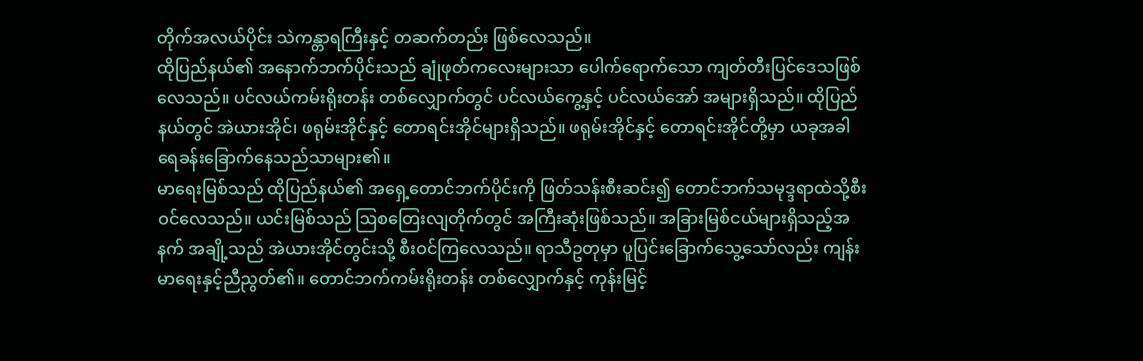တိုက်အလယ်ပိုင်း သဲကန္တာရကြီးနှင့် တဆက်တည်း ဖြစ်လေသည်။
ထိုပြည်နယ်၏ အနောက်ဘက်ပိုင်းသည် ချုံဖုတ်ကလေးများသာ ပေါက်ရောက်သော ကျတ်တီးပြင်ဒေသဖြစ်လေသည်။ ပင်လယ်ကမ်းရိုးတန်း တစ်လျှောက်တွင် ပင်လယ်ကွေ့နှင့် ပင်လယ်အော် အများရှိသည်။ ထိုပြည်နယ်တွင် အဲယားအိုင်၊ ဖရုမ်းအိုင်နှင့် တောရင်းအိုင်များရှိသည်။ ဖရုမ်းအိုင်နှင့် တောရင်းအိုင်တို့မှာ ယခုအခါ ရေခန်းခြောက်နေသည်သာများ၏။
မာရေးမြစ်သည် ထိုပြည်နယ်၏ အရှေ့တောင်ဘက်ပိုင်းကို ဖြတ်သန်းစီးဆင်း၍ တောင်ဘက်သမုဒ္ဒရာထဲသို့စီးဝင်လေသည်။ ယင်းမြစ်သည် ဩစတြေးလျတိုက်တွင် အကြီးဆုံးဖြစ်သည်။ အခြားမြစ်ငယ်များရှိသည့်အနက် အချို့သည် အဲယားအိုင်တွင်းသို့ စီးဝင်ကြလေသည်။ ရာသီဥတုမှာ ပူပြင်းခြောက်သွေ့သော်လည်း ကျန်းမာရေးနှင့်ညီညွတ်၏။ တောင်ဘက်ကမ်းရိုးတန်း တစ်လျှောက်နှင့် ကုန်းမြင့်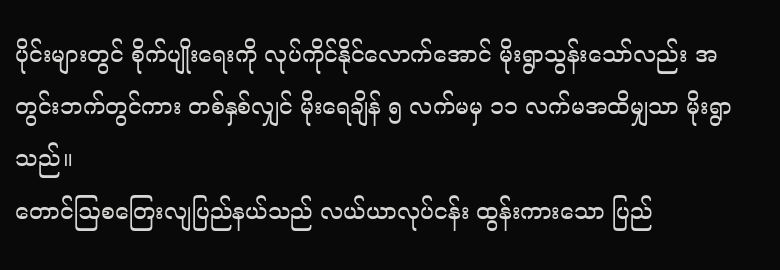ပိုင်းများတွင် စိုက်ပျိုးရေးကို လုပ်ကိုင်နိုင်လောက်အောင် မိုးရွာသွန်းသော်လည်း အတွင်းဘက်တွင်ကား တစ်နှစ်လျှင် မိုးရေချိန် ၅ လက်မမှ ၁၁ လက်မအထိမျှသာ မိုးရွာသည်။
တောင်ဩစတြေးလျပြည်နယ်သည် လယ်ယာလုပ်ငန်း ထွန်းကားသော ပြည်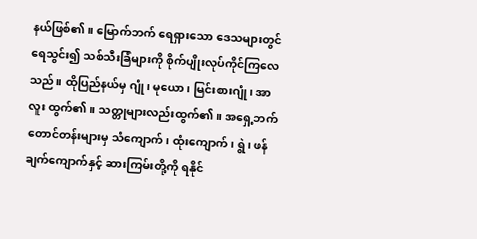နယ်ဖြစ်၏။ မြောက်ဘက် ရေရှားသော ဒေသများတွင် ရေသွင်း၍ သစ်သီးခြံများကို စိုက်ပျိုးလုပ်ကိုင်ကြလေသည်။ ထိုပြည်နယ်မှ ဂျုံ၊ မုယော၊ မြင်းစားဂျုံ၊ အာလူး ထွက်၏။ သတ္တုများလည်းထွက်၏။ အရှေ့ဘက်တောင်တန်းများမှ သံကျောက်၊ ထုံးကျောက်၊ ရွဲ၊ ဖန်ချက်ကျောက်နှင့် ဆားကြမ်းတို့ကို ရနိုင်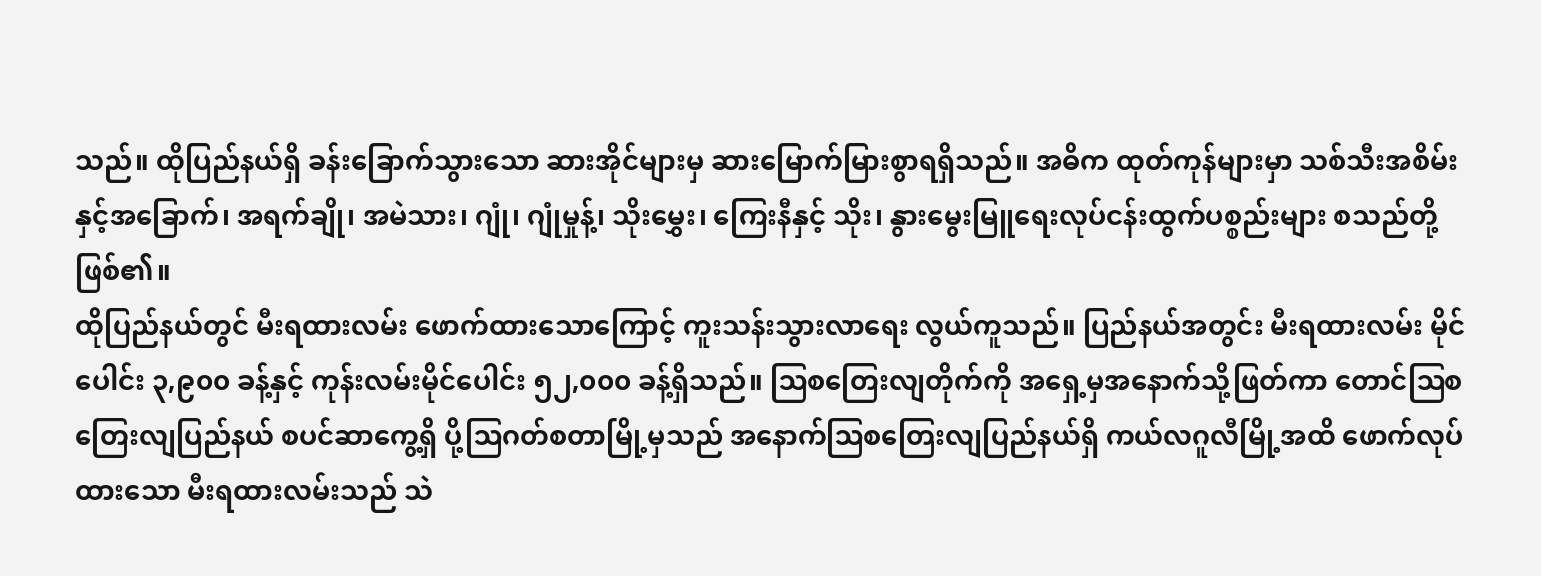သည်။ ထိုပြည်နယ်ရှိ ခန်းခြောက်သွားသော ဆားအိုင်များမှ ဆားမြောက်မြားစွာရရှိသည်။ အဓိက ထုတ်ကုန်များမှာ သစ်သီးအစိမ်း နှင့်အခြောက်၊ အရက်ချို၊ အမဲသား၊ ဂျုံ၊ ဂျုံမှုန့်၊ သိုးမွှေး၊ ကြေးနီနှင့် သိုး၊ နွားမွေးမြူရေးလုပ်ငန်းထွက်ပစ္စည်းများ စသည်တို့ဖြစ်၏။
ထိုပြည်နယ်တွင် မီးရထားလမ်း ဖောက်ထားသောကြောင့် ကူးသန်းသွားလာရေး လွယ်ကူသည်။ ပြည်နယ်အတွင်း မီးရထားလမ်း မိုင်ပေါင်း ၃,၉၀၀ ခန့်နှင့် ကုန်းလမ်းမိုင်ပေါင်း ၅၂,၀၀၀ ခန့်ရှိသည်။ ဩစတြေးလျတိုက်ကို အရှေ့မှအနောက်သို့ဖြတ်ကာ တောင်ဩစတြေးလျပြည်နယ် စပင်ဆာကွေ့ရှိ ပို့ဩဂတ်စတာမြို့မှသည် အနောက်ဩစတြေးလျပြည်နယ်ရှိ ကယ်လဂူလီမြို့အထိ ဖောက်လုပ်ထားသော မီးရထားလမ်းသည် သဲ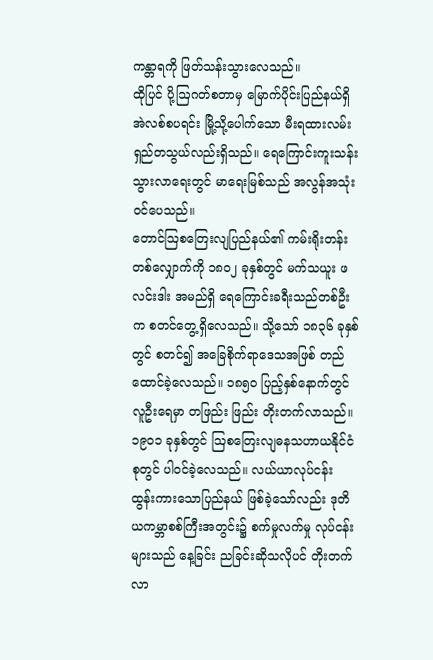ကန္တာရကို ဖြတ်သန်းသွားလေသည်။
ထိုပြင် ပို့ဩဂတ်စတာမှ မြောက်ပိုင်းပြည်နယ်ရှိ အဲလစ်စပရင်း မြို့သို့ပေါက်သော မီးရထားလမ်းရှည်တသွယ်လည်းရှိသည်။ ရေကြောင်းကူးသန်းသွားလာရေးတွင် မာရေးမြစ်သည် အလွန်အသုံးဝင်ပေသည်။
တောင်ဩစတြေးလျပြည်နယ်၏ ကမ်းရိုးတန်း တစ်လျှောက်ကို ၁၈၀၂ ခုနှစ်တွင် မက်သယူး ဖလင်းဒါး အမည်ရှိ ရေကြောင်းခရီးသည်တစ်ဦးက စတင်တွေ့ရှိလေသည်။ သို့သော် ၁၈၃၆ ခုနှစ်တွင် စတင်၍ အခြေစိုက်ရာဒေသအဖြစ် တည်ထောင်ခဲ့လေသည်။ ၁၈၅၀ ပြည့်နှစ်နောက်တွင် လူဦးရေမှာ တဖြည်း ဖြည်း တိုးတက်လာသည်။ ၁၉၀၁ ခုနှစ်တွင် ဩစတြေးလျဓနသဟာယနိုင်ငံစုတွင် ပါဝင်ခဲ့လေသည်။ လယ်ယာလုပ်ငန်း ထွန်းကားသောပြည်နယ် ဖြစ်ခဲ့သော်လည်း ဒုတိယကမ္ဘာစစ်ကြီးအတွင်း၌ စက်မှုလက်မှု လုပ်ငန်းများသည် နေ့ခြင်း ညခြင်းဆိုသလိုပင် တိုးတက်လာ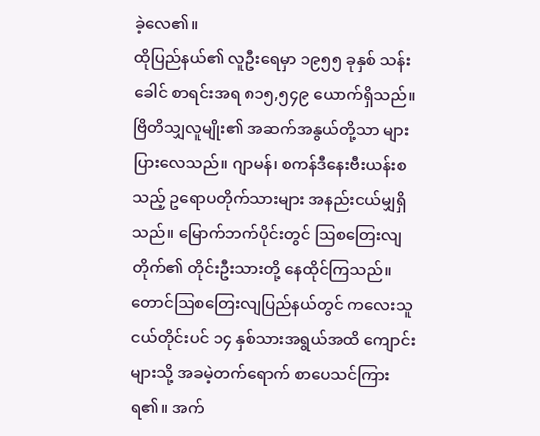ခဲ့လေ၏။
ထိုပြည်နယ်၏ လူဦးရေမှာ ၁၉၅၅ ခုနှစ် သန်းခေါင် စာရင်းအရ ၈၁၅,၅၄၉ ယောက်ရှိသည်။ ဗြိတိသျှလူမျိုး၏ အဆက်အနွယ်တို့သာ များပြားလေသည်။ ဂျာမန်၊ စကန်ဒီနေးဗီးယန်းစသည့် ဥရောပတိုက်သားများ အနည်းငယ်မျှရှိသည်။ မြောက်ဘက်ပိုင်းတွင် ဩစတြေးလျတိုက်၏ တိုင်းဦးသားတို့ နေထိုင်ကြသည်။ တောင်ဩစတြေးလျပြည်နယ်တွင် ကလေးသူငယ်တိုင်းပင် ၁၄ နှစ်သားအရွယ်အထိ ကျောင်းများသို့ အခမဲ့တက်ရောက် စာပေသင်ကြားရ၏။ အက်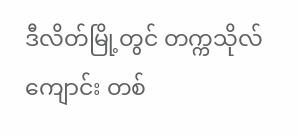ဒီလိတ်မြို့တွင် တက္ကသိုလ်ကျောင်း တစ်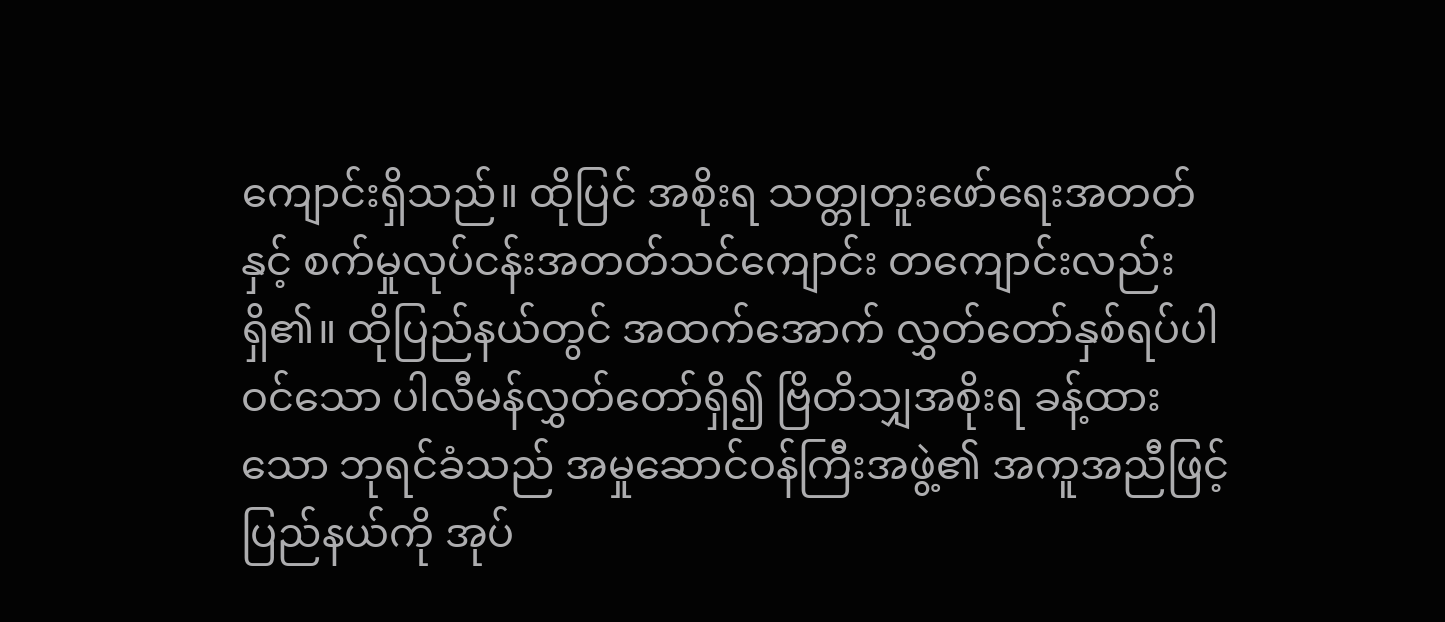ကျောင်းရှိသည်။ ထိုပြင် အစိုးရ သတ္တုတူးဖော်ရေးအတတ်နှင့် စက်မှုလုပ်ငန်းအတတ်သင်ကျောင်း တကျောင်းလည်းရှိ၏။ ထိုပြည်နယ်တွင် အထက်အောက် လွှတ်တော်နှစ်ရပ်ပါဝင်သော ပါလီမန်လွှတ်တော်ရှိ၍ ဗြိတိသျှအစိုးရ ခန့်ထားသော ဘုရင်ခံသည် အမှုဆောင်ဝန်ကြီးအဖွဲ့၏ အကူအညီဖြင့် ပြည်နယ်ကို အုပ်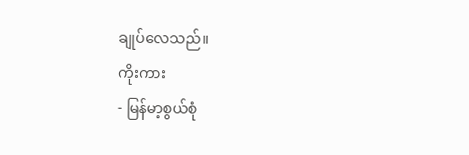ချုပ်လေသည်။
ကိုးကား
- မြန်မာ့စွယ်စုံ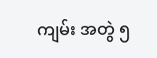ကျမ်း အတွဲ ၅